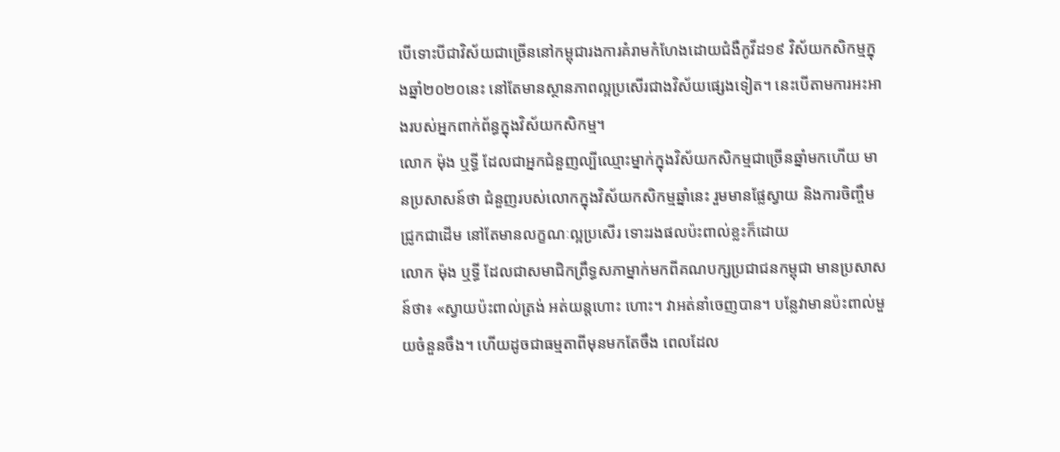បើទោះបីជាវិស័យជាច្រើននៅកម្ពុជារងការគំរាមកំហែងដោយជំងឺកូវីដ១៩ វិស័យកសិកម្មក្នុងឆ្នាំ២០២០នេះ នៅតែមានស្ថានភាពល្អប្រសើរជាងវិស័យផ្សេងទៀត។ នេះបើតាមការអះអាងរបស់អ្នកពាក់ព័ន្ធក្នុងវិស័យកសិកម្ម។
លោក ម៉ុង ឬទ្ធី ដែលជាអ្នកជំនួញល្បីឈ្មោះម្នាក់ក្នុងវិស័យកសិកម្មជាច្រើនឆ្នាំមកហើយ មានប្រសាសន៍ថា ជំនួញរបស់លោកក្នុងវិស័យកសិកម្មឆ្នាំនេះ រួមមានផ្លែស្វាយ និងការចិញ្ចឹមជ្រូកជាដើម នៅតែមានលក្ខណៈល្អប្រសើរ ទោះរងផលប៉ះពាល់ខ្លះក៏ដោយ
លោក ម៉ុង ឬទ្ធី ដែលជាសមាជិកព្រឹទ្ធសភាម្នាក់មកពីគណបក្សប្រជាជនកម្ពុជា មានប្រសាសន៍ថា៖ «ស្វាយប៉ះពាល់ត្រង់ អត់យន្តហោះ ហោះ។ វាអត់នាំចេញបាន។ បន្លែវាមានប៉ះពាល់មួយចំនួនចឹង។ ហើយដូចជាធម្មតាពីមុនមកតែចឹង ពេលដែល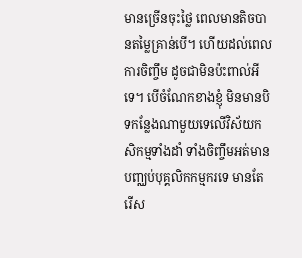មានច្រើនចុះថ្លៃ ពេលមានតិចបានតម្លៃគ្រាន់បើ។ ហើយដល់ពេលការចិញ្ចឹម ដូចជាមិនប៉ះពាល់អីទេ។ បើចំណែកខាងខ្ញុំ មិនមានបិទកន្លែងណាមួយទេលើវិស័យកសិកម្មទាំងដាំ ទាំងចិញ្ចឹមអត់មានបញ្ឈប់បុគ្គលិកកម្មករទេ មានតែរើស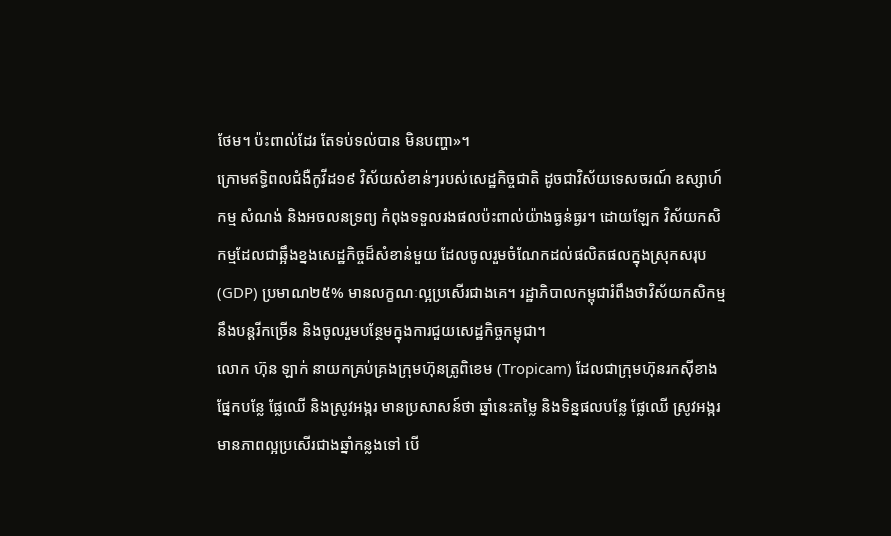ថែម។ ប៉ះពាល់ដែរ តែទប់ទល់បាន មិនបញ្ហា»។
ក្រោមឥទ្ធិពលជំងឺកូវីដ១៩ វិស័យសំខាន់ៗរបស់សេដ្ឋកិច្ចជាតិ ដូចជាវិស័យទេសចរណ៍ ឧស្សាហ៍កម្ម សំណង់ និងអចលនទ្រព្យ កំពុងទទួលរងផលប៉ះពាល់យ៉ាងធ្ងន់ធ្ងរ។ ដោយឡែក វិស័យកសិកម្មដែលជាឆ្អឹងខ្នងសេដ្ឋកិច្ចដ៏សំខាន់មួយ ដែលចូលរួមចំណែកដល់ផលិតផលក្នុងស្រុកសរុប (GDP) ប្រមាណ២៥% មានលក្ខណៈល្អប្រសើរជាងគេ។ រដ្ឋាភិបាលកម្ពុជារំពឹងថាវិស័យកសិកម្មនឹងបន្តរីកច្រើន និងចូលរួមបន្ថែមក្នុងការជួយសេដ្ឋកិច្ចកម្ពុជា។
លោក ហ៊ុន ឡាក់ នាយកគ្រប់គ្រងក្រុមហ៊ុនត្រូពិខេម (Tropicam) ដែលជាក្រុមហ៊ុនរកស៊ីខាងផ្នែកបន្លែ ផ្លែឈើ និងស្រូវអង្ករ មានប្រសាសន៍ថា ឆ្នាំនេះតម្លៃ និងទិន្នផលបន្លែ ផ្លែឈើ ស្រូវអង្ករ មានភាពល្អប្រសើរជាងឆ្នាំកន្លងទៅ បើ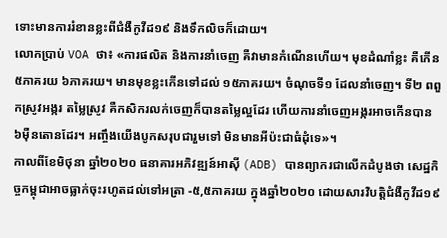ទោះមានការរំខានខ្លះពីជំងឺកូវីដ១៩ និងទឹកលិចក៏ដោយ។
លោកប្រាប់ VOA ថា៖ «ការផលិត និងការនាំចេញ គឺវាមានកំណើនហើយ។ មុខដំណាំខ្លះ គឺកើន៥ភាគរយ ៦ភាគរយ។ មានមុខខ្លះកើនទៅដល់ ១៥ភាគរយ។ ចំណុចទី១ ដែលនាំចេញ។ ទី២ ពពួកស្រូវអង្ករ តម្លៃស្រូវ គឺកសិករលក់ចេញក៏បានតម្លៃល្អដែរ ហើយការនាំចេញអង្ករអាចកើនបាន ៦ម៉ឺនតោនដែរ។ អញ្ចឹងយើងបូកសរុបជារួមទៅ មិនមានអីប៉ះជាធំដុំទេ»។
កាលពីខែមិថុនា ឆ្នាំ២០២០ ធនាគារអភិវឌ្ឍន៍អាស៊ី (ADB) បានព្យាករជាលើកដំបូងថា សេដ្ឋកិច្ចកម្ពុជាអាចធ្លាក់ចុះរហូតដល់ទៅអត្រា -៥,៥ភាគរយ ក្នុងឆ្នាំ២០២០ ដោយសារវិបត្តិជំងឺកូវីដ១៩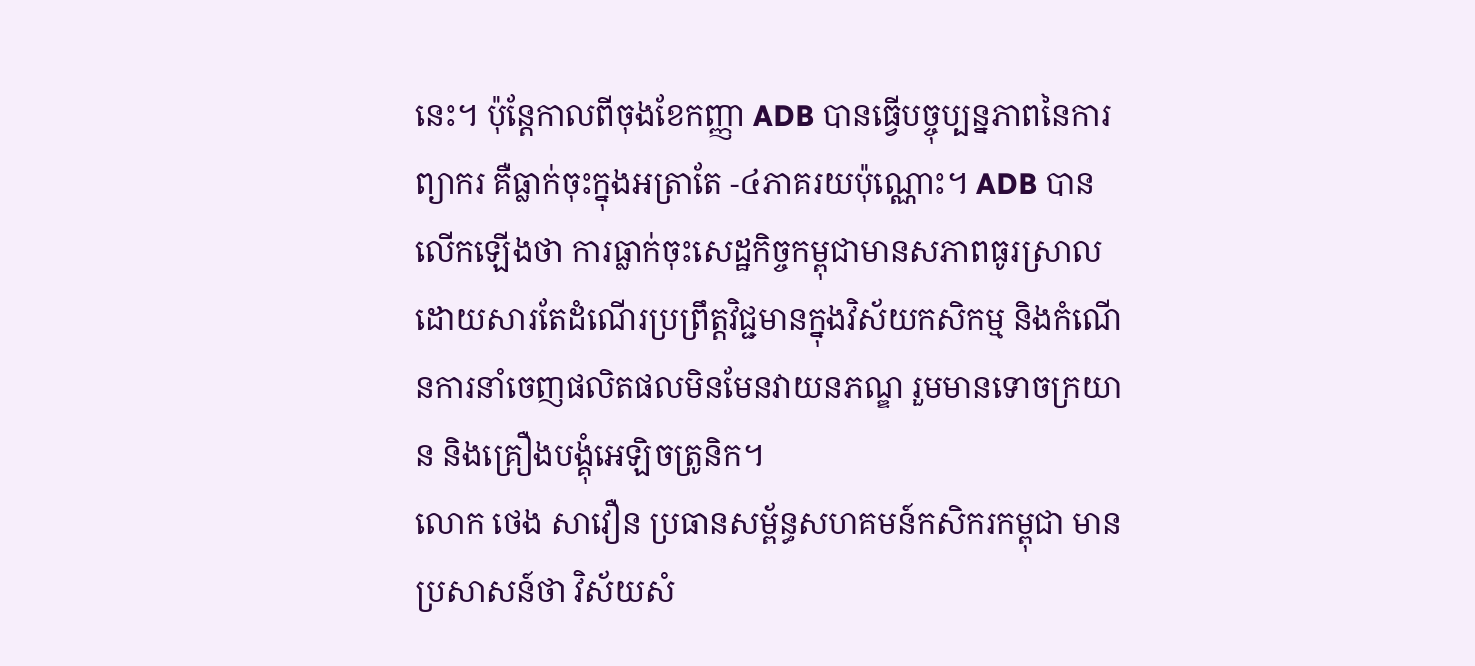នេះ។ ប៉ុន្តែកាលពីចុងខែកញ្ញា ADB បានធ្វើបច្ចុប្បន្នភាពនៃការព្យាករ គឺធ្លាក់ចុះក្នុងអត្រាតែ -៤ភាគរយប៉ុណ្ណោះ។ ADB បានលើកឡើងថា ការធ្លាក់ចុះសេដ្ឋកិច្ចកម្ពុជាមានសភាពធូរស្រាល ដោយសារតែដំណើរប្រព្រឹត្តវិជ្ជមានក្នុងវិស័យកសិកម្ម និងកំណើនការនាំចេញផលិតផលមិនមែនវាយនភណ្ឌ រួមមានទោចក្រយាន និងគ្រឿងបង្គុំអេឡិចត្រូនិក។
លោក ថេង សាវឿន ប្រធានសម្ព័ន្ធសហគមន៍កសិករកម្ពុជា មានប្រសាសន៍ថា វិស័យសំ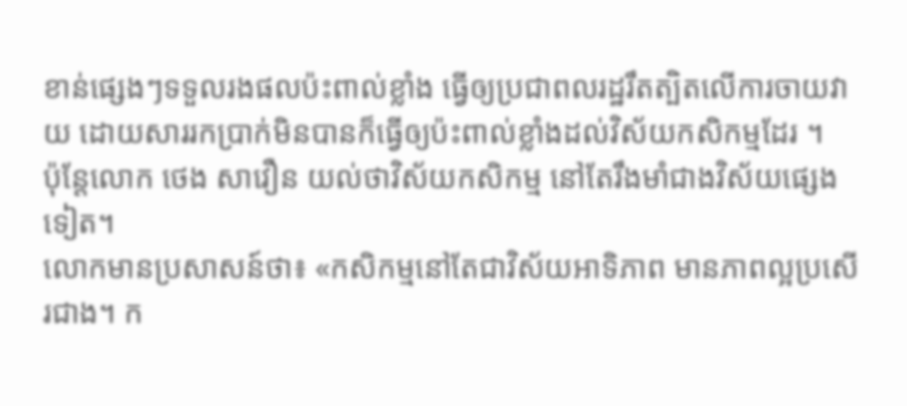ខាន់ផ្សេងៗទទួលរងផលប៉ះពាល់ខ្លាំង ធ្វើឲ្យប្រជាពលរដ្ឋរឹតត្បិតលើការចាយវាយ ដោយសាររកប្រាក់មិនបានក៏ធ្វើឲ្យប៉ះពាល់ខ្លាំងដល់វិស័យកសិកម្មដែរ ។
ប៉ុន្តែលោក ថេង សាវឿន យល់ថាវិស័យកសិកម្ម នៅតែរឹងមាំជាងវិស័យផ្សេងទៀត។
លោកមានប្រសាសន៍ថា៖ «កសិកម្មនៅតែជាវិស័យអាទិភាព មានភាពល្អប្រសើរជាង។ ក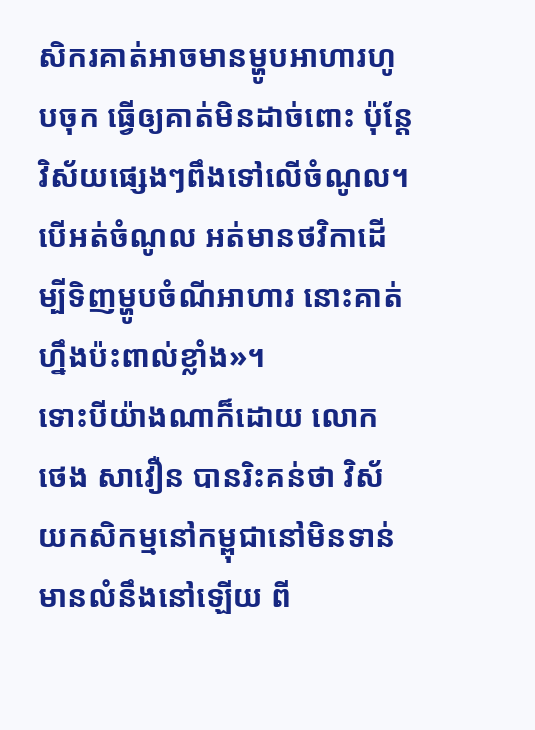សិករគាត់អាចមានម្ហូបអាហារហូបចុក ធ្វើឲ្យគាត់មិនដាច់ពោះ ប៉ុន្តែវិស័យផ្សេងៗពឹងទៅលើចំណូល។ បើអត់ចំណូល អត់មានថវិកាដើម្បីទិញម្ហូបចំណីអាហារ នោះគាត់ហ្នឹងប៉ះពាល់ខ្លាំង»។
ទោះបីយ៉ាងណាក៏ដោយ លោក ថេង សាវឿន បានរិះគន់ថា វិស័យកសិកម្មនៅកម្ពុជានៅមិនទាន់មានលំនឹងនៅឡើយ ពី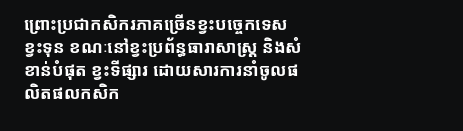ព្រោះប្រជាកសិករភាគច្រើនខ្វះបច្ចេកទេស ខ្វះទុន ខណៈនៅខ្វះប្រព័ន្ធធារាសាស្រ្ត និងសំខាន់បំផុត ខ្វះទីផ្សារ ដោយសារការនាំចូលផលិតផលកសិក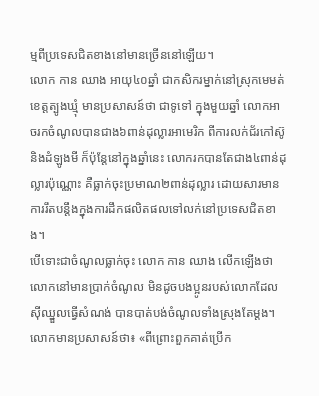ម្មពីប្រទេសជិតខាងនៅមានច្រើននៅឡើយ។
លោក កាន ឈាង អាយុ៤០ឆ្នាំ ជាកសិករម្នាក់នៅស្រុកមេមត់ ខេត្តត្បូងឃ្មុំ មានប្រសាសន៍ថា ជាទូទៅ ក្នុងមួយឆ្នាំ លោកអាចរកចំណូលបានជាង៦ពាន់ដុល្លារអាមេរិក ពីការលក់ជ័រកៅស៊ូ និងដំឡូងមី ក៏ប៉ុន្តែនៅក្នុងឆ្នាំនេះ លោករកបានតែជាង៤ពាន់ដុល្លារប៉ុណ្ណោះ គឺធ្លាក់ចុះប្រមាណ២ពាន់ដុល្លារ ដោយសារមានការរឹតបន្តឹងក្នុងការដឹកផលិតផលទៅលក់នៅប្រទេសជិតខាង។
បើទោះជាចំណូលធ្លាក់ចុះ លោក កាន ឈាង លើកឡើងថា លោកនៅមានប្រាក់ចំណូល មិនដូចបងប្អូនរបស់លោកដែលស៊ីឈ្នួលធ្វើសំណង់ បានបាត់បង់ចំណូលទាំងស្រុងតែម្តង។
លោកមានប្រសាសន៍ថា៖ «ពីព្រោះពួកគាត់ប្រើក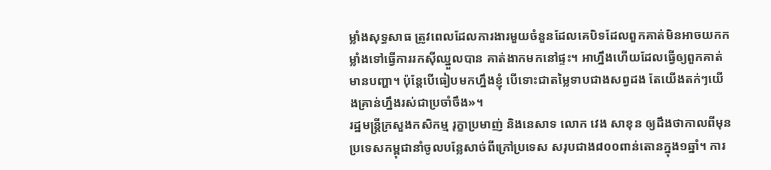ម្លាំងសុទ្ធសាធ ត្រូវពេលដែលការងារមួយចំនួនដែលគេបិទដែលពួកគាត់មិនអាចយកកម្លាំងទៅធ្វើការរកស៊ីឈ្នួលបាន គាត់ងាកមកនៅផ្ទះ។ អាហ្នឹងហើយដែលធ្វើឲ្យពួកគាត់មានបញ្ហា។ ប៉ុន្តែបើធៀបមកហ្នឹងខ្ញុំ បើទោះជាតម្លៃទាបជាងសព្វដង តែយើងតក់ៗយើងគ្រាន់ហ្នឹងរស់ជាប្រចាំចឹង»។
រដ្ឋមន្រ្តីក្រសួងកសិកម្ម រុក្ខាប្រមាញ់ និងនេសាទ លោក វេង សាខុន ឲ្យដឹងថាកាលពីមុនប្រទេសកម្ពុជានាំចូលបន្លែសាច់ពីក្រៅប្រទេស សរុបជាង៨០០ពាន់តោនក្នុង១ឆ្នាំ។ ការ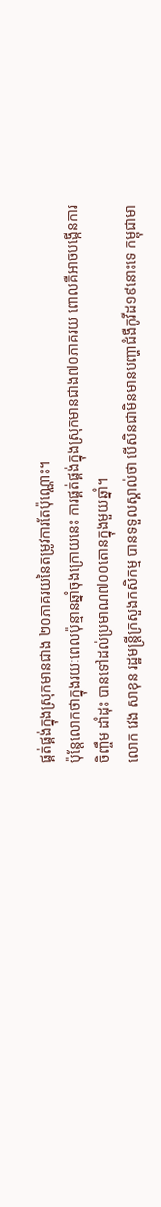ផ្គត់ផ្គង់ក្នុងស្រុកមានជាង ២០ភាគរយនៃតម្រូវការតែប៉ុណ្ណោះ។
ប៉ុន្តែលោកថាក្នុងរយៈពេលប៉ុន្មានឆ្នាំចុងក្រោយនេះ ការផ្គត់ផ្គង់ក្នុងស្រុកមានជាង៧០ភាគរយ ពោលគឺអាចបង្កើនការចិញ្ចឹម ដាំដុះ បានទៅដល់ប្រមាណ៧០០តោនក្នុងមួយឆ្នាំ។
លោក វេង សាខុន រដ្ឋមន្ត្រីក្រសួងកសិកម្ម បានទទួលស្គាល់ថា បើសិនជាមិនមានបញ្ហាជំងឺកូវីដ១៩នោះទេ កម្ពុជាមា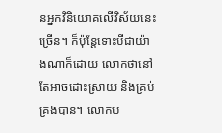នអ្នកវិនិយោគលើវិស័យនេះច្រើន។ ក៏ប៉ុន្តែទោះបីជាយ៉ាងណាក៏ដោយ លោកថានៅតែអាចដោះស្រាយ និងគ្រប់គ្រងបាន។ លោកប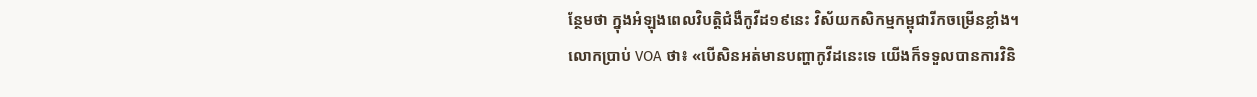ន្ថែមថា ក្នុងអំឡុងពេលវិបត្តិជំងឺកូវីដ១៩នេះ វិស័យកសិកម្មកម្ពុជារីកចម្រើនខ្លាំង។
លោកប្រាប់ VOA ថា៖ «បើសិនអត់មានបញ្ហាកូវីដនេះទេ យើងក៏ទទួលបានការវិនិ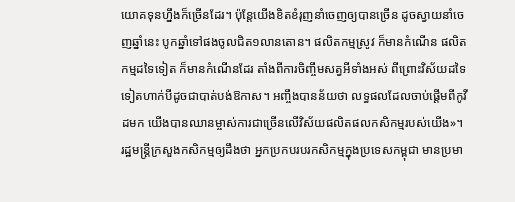យោគទុនហ្នឹងក៏ច្រើនដែរ។ ប៉ុន្តែយើងខិតខំរុញនាំចេញឲ្យបានច្រើន ដូចស្វាយនាំចេញឆ្នាំនេះ បូកឆ្នាំទៅផងចូលជិត១លានតោន។ ផលិតកម្មស្រូវ ក៏មានកំណើន ផលិតកម្មដទៃទៀត ក៏មានកំណើនដែរ តាំងពីការចិញ្ចឹមសត្វអីទាំងអស់ ពីព្រោះវិស័យដទៃទៀតហាក់បីដូចជាបាត់បង់ឱកាស។ អញ្ចឹងបានន័យថា លទ្ធផលដែលចាប់ផ្តើមពីកូវីដមក យើងបានឈានម្ចាស់ការជាច្រើនលើវិស័យផលិតផលកសិកម្មរបស់យើង»។
រដ្ឋមន្រ្តីក្រសួងកសិកម្មឲ្យដឹងថា អ្នកប្រកបរបរកសិកម្មក្នុងប្រទេសកម្ពុជា មានប្រមា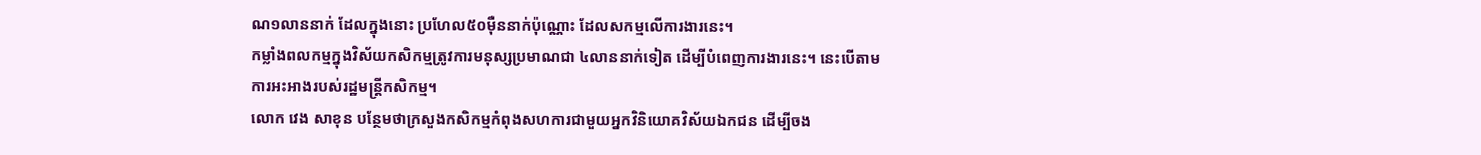ណ១លាននាក់ ដែលក្នុងនោះ ប្រហែល៥០ម៉ឺននាក់ប៉ុណ្ណោះ ដែលសកម្មលើការងារនេះ។
កម្លាំងពលកម្មក្នុងវិស័យកសិកម្មត្រូវការមនុស្សប្រមាណជា ៤លាននាក់ទៀត ដើម្បីបំពេញការងារនេះ។ នេះបើតាមការអះអាងរបស់រដ្ឋមន្រ្តីកសិកម្ម។
លោក វេង សាខុន បន្ថែមថាក្រសួងកសិកម្មកំពុងសហការជាមួយអ្នកវិនិយោគវិស័យឯកជន ដើម្បីចង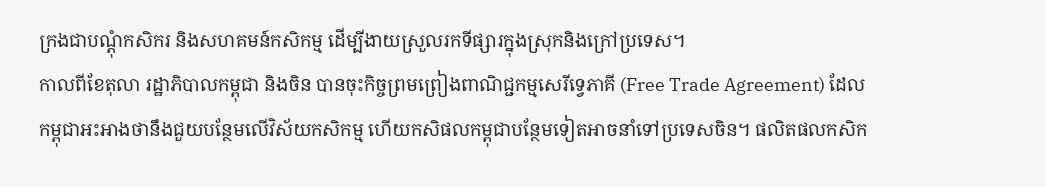ក្រងជាបណ្តុំកសិករ និងសហគមន៍កសិកម្ម ដើម្បីងាយស្រួលរកទីផ្សារក្នុងស្រុកនិងក្រៅប្រទេស។
កាលពីខែតុលា រដ្ឋាភិបាលកម្ពុជា និងចិន បានចុះកិច្ចព្រមព្រៀងពាណិជ្ជកម្មសេរីទ្វេភាគី (Free Trade Agreement) ដែលកម្ពុជាអះអាងថានឹងជួយបន្ថែមលើវិស័យកសិកម្ម ហើយកសិផលកម្ពុជាបន្ថែមទៀតអាចនាំទៅប្រទេសចិន។ ផលិតផលកសិក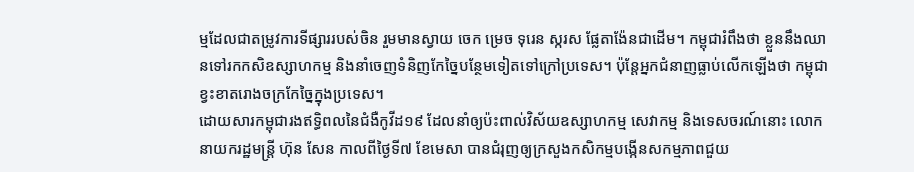ម្មដែលជាតម្រូវការទីផ្សាររបស់ចិន រួមមានស្វាយ ចេក ម្រេច ទុរេន ស្ករស ផ្លែតាង៉ែនជាដើម។ កម្ពុជារំពឹងថា ខ្លួននឹងឈានទៅរកកសិឧស្សាហកម្ម និងនាំចេញទំនិញកែច្នៃបន្ថែមទៀតទៅក្រៅប្រទេស។ ប៉ុន្តែអ្នកជំនាញធ្លាប់លើកឡើងថា កម្ពុជាខ្វះខាតរោងចក្រកែច្នៃក្នុងប្រទេស។
ដោយសារកម្ពុជារងឥទ្ធិពលនៃជំងឺកូវីដ១៩ ដែលនាំឲ្យប៉ះពាល់វិស័យឧស្សាហកម្ម សេវាកម្ម និងទេសចរណ៍នោះ លោកនាយករដ្ឋមន្រ្តី ហ៊ុន សែន កាលពីថ្ងៃទី៧ ខែមេសា បានជំរុញឲ្យក្រសួងកសិកម្មបង្កើនសកម្មភាពជួយ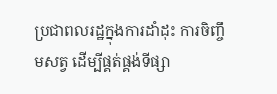ប្រជាពលរដ្ឋក្នុងការដាំដុះ ការចិញ្ចឹមសត្វ ដើម្បីផ្គត់ផ្គង់ទីផ្សា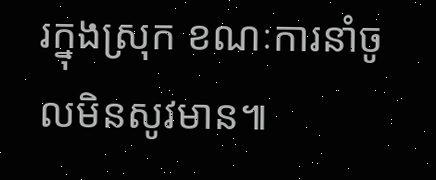រក្នុងស្រុក ខណៈការនាំចូលមិនសូវមាន៕